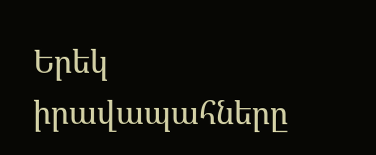Երեկ իրավապահները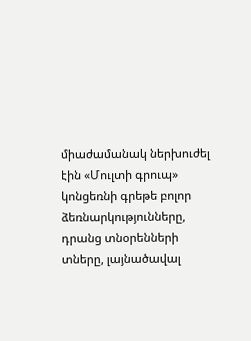միաժամանակ ներխուժել էին «Մուլտի գրուպ» կոնցեռնի գրեթե բոլոր ձեռնարկությունները, դրանց տնօրենների տները, լայնածավալ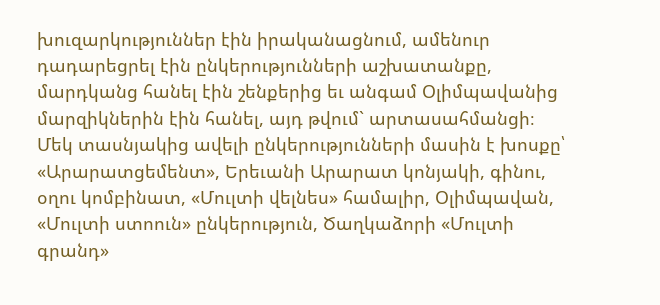խուզարկություններ էին իրականացնում, ամենուր դադարեցրել էին ընկերությունների աշխատանքը, մարդկանց հանել էին շենքերից եւ անգամ Օլիմպավանից մարզիկներին էին հանել, այդ թվում` արտասահմանցի։
Մեկ տասնյակից ավելի ընկերությունների մասին է խոսքը՝ «Արարատցեմենտ», Երեւանի Արարատ կոնյակի, գինու, օղու կոմբինատ, «Մուլտի վելնես» համալիր, Օլիմպավան, «Մուլտի ստոուն» ընկերություն, Ծաղկաձորի «Մուլտի գրանդ»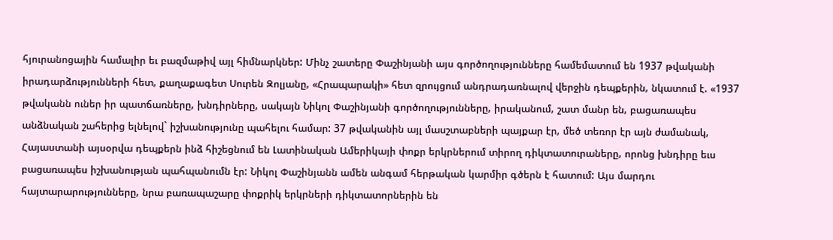հյուրանոցային համալիր եւ բազմաթիվ այլ հիմնարկներ: Մինչ շատերը Փաշինյանի այս գործողությունները համեմատում են 1937 թվականի իրադարձությունների հետ, քաղաքագետ Սուրեն Զոլյանը, «Հրապարակի» հետ զրույցում անդրադառնալով վերջին դեպքերին, նկատում է. «1937 թվականն ուներ իր պատճառները, խնդիրները, սակայն Նիկոլ Փաշինյանի գործողությունները, իրականում, շատ մանր են, բացառապես անձնական շահերից ելնելով` իշխանությունը պահելու համար: 37 թվականին այլ մասշտաբների պայքար էր, մեծ տեռոր էր այն ժամանակ, Հայաստանի այսօրվա դեպքերն ինձ հիշեցնում են Լատինական Ամերիկայի փոքր երկրներում տիրող դիկտատուրաները, որոնց խնդիրը եւս բացառապես իշխանության պահպանումն էր: Նիկոլ Փաշինյանն ամեն անգամ հերթական կարմիր գծերն է հատում: Այս մարդու հայտարարությունները, նրա բառապաշարը փոքրիկ երկրների դիկտատորներին են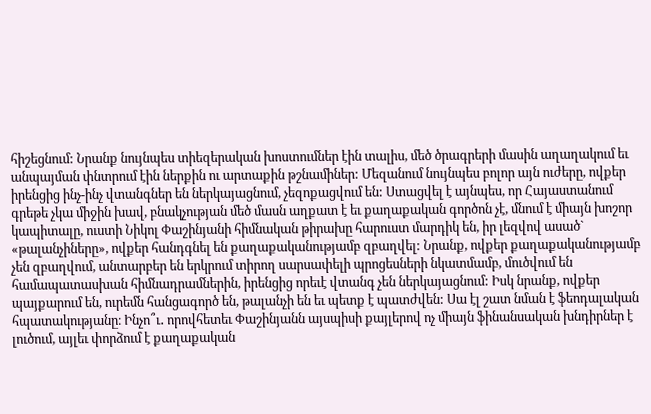հիշեցնում: Նրանք նույնպես տիեզերական խոստումներ էին տալիս, մեծ ծրագրերի մասին աղաղակում եւ անպայման փնտրում էին ներքին ու արտաքին թշնամիներ: Մեզանում նույնպես բոլոր այն ուժերը, ովքեր իրենցից ինչ-ինչ վտանգներ են ներկայացնում, չեզոքացվում են: Ստացվել է այնպես, որ Հայաստանում գրեթե չկա միջին խավ, բնակչության մեծ մասն աղքատ է եւ քաղաքական գործոն չէ, մնում է միայն խոշոր կապիտալը, ուստի Նիկոլ Փաշինյանի հիմնական թիրախը հարուստ մարդիկ են, իր լեզվով ասած` «թալանչիները», ովքեր հանդգնել են քաղաքականությամբ զբաղվել: Նրանք, ովքեր քաղաքականությամբ չեն զբաղվում, անտարբեր են երկրում տիրող սարսափելի պրոցեսների նկատմամբ, մուծվում են համապատասխան հիմնադրամներին, իրենցից որեւէ վտանգ չեն ներկայացնում: Իսկ նրանք, ովքեր պայքարում են, ուրեմն հանցագործ են, թալանչի են եւ պետք է պատժվեն: Սա էլ շատ նման է ֆեոդալական հպատակությանը։ Ինչո՞ւ․ որովհետեւ Փաշինյանն այսպիսի քայլերով ոչ միայն ֆինանսական խնդիրներ է լուծում, այլեւ փորձում է քաղաքական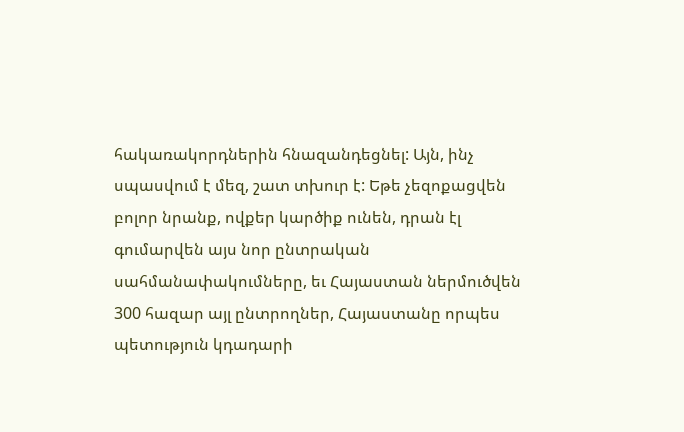հակառակորդներին հնազանդեցնել: Այն, ինչ սպասվում է մեզ, շատ տխուր է: Եթե չեզոքացվեն բոլոր նրանք, ովքեր կարծիք ունեն, դրան էլ գումարվեն այս նոր ընտրական սահմանափակումները, եւ Հայաստան ներմուծվեն 300 հազար այլ ընտրողներ, Հայաստանը որպես պետություն կդադարի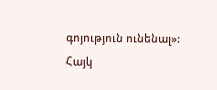գոյություն ունենալ»:
Հայկ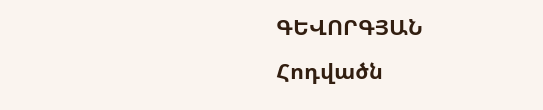ԳԵՎՈՐԳՅԱՆ
Հոդվածն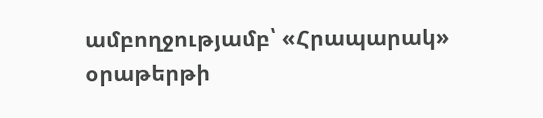ամբողջությամբ՝ «Հրապարակ» օրաթերթի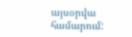այսօրվա համարում: